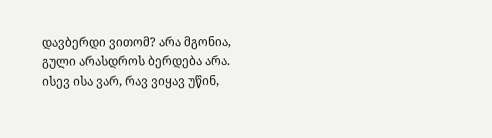დავბერდი ვითომ? არა მგონია, გული არასდროს ბერდება არა. ისევ ისა ვარ, რავ ვიყავ უწინ,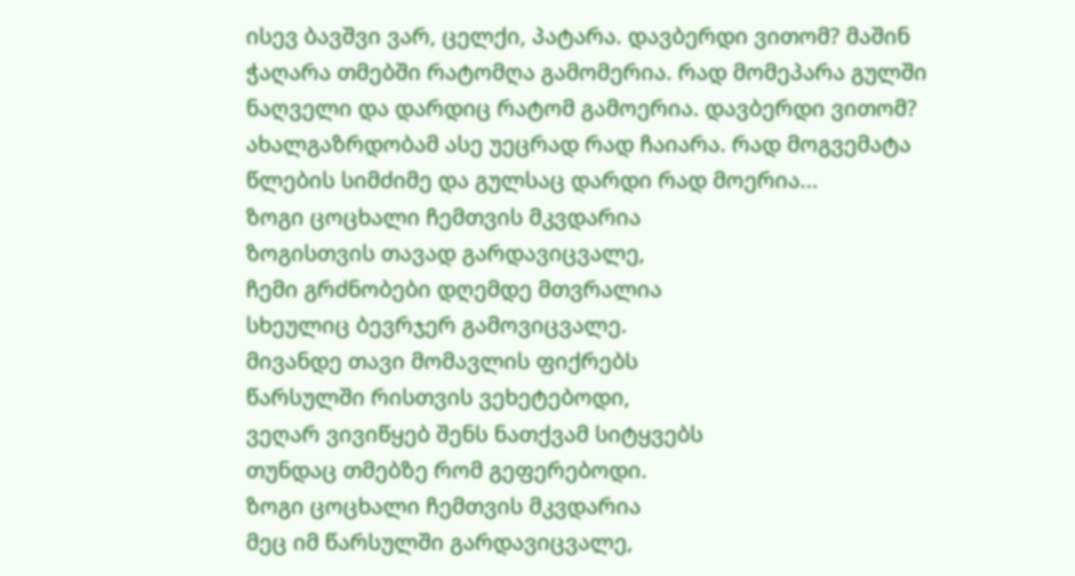ისევ ბავშვი ვარ, ცელქი, პატარა. დავბერდი ვითომ? მაშინ ჭაღარა თმებში რატომღა გამომერია. რად მომეპარა გულში ნაღველი და დარდიც რატომ გამოერია. დავბერდი ვითომ? ახალგაზრდობამ ასე უეცრად რად ჩაიარა. რად მოგვემატა წლების სიმძიმე და გულსაც დარდი რად მოერია...
ზოგი ცოცხალი ჩემთვის მკვდარია
ზოგისთვის თავად გარდავიცვალე,
ჩემი გრძნობები დღემდე მთვრალია
სხეულიც ბევრჯერ გამოვიცვალე.
მივანდე თავი მომავლის ფიქრებს
წარსულში რისთვის ვეხეტებოდი,
ვეღარ ვივიწყებ შენს ნათქვამ სიტყვებს
თუნდაც თმებზე რომ გეფერებოდი.
ზოგი ცოცხალი ჩემთვის მკვდარია
მეც იმ წარსულში გარდავიცვალე,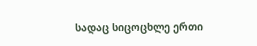სადაც სიცოცხლე ერთი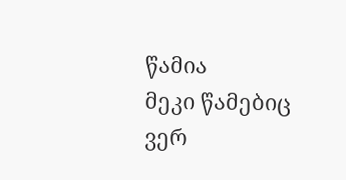წამია
მეკი წამებიც ვერ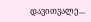დავითვალე...